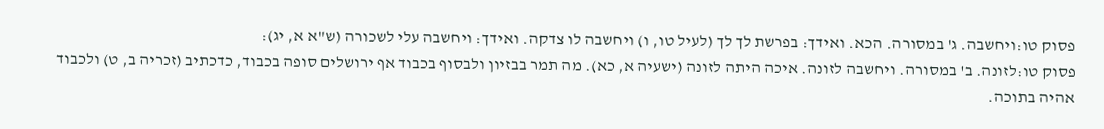פסוק טו:ויחשבה. ג' במסורה. הכא. ואידך: בפרשת לך לך (לעיל טו, ו) ויחשבה לו צדקה. ואידך: ויחשבה עלי לשכורה (ש"א א, יג):
פסוק טו:לזונה. ב' במסורה. ויחשבה לזונה. איכה היתה לזונה (ישעיה א, כא). מה תמר בבזיון ולבסוף בכבוד אף ירושלים סופה בכבוד, כדכתיב (זכריה ב, ט) ולכבוד אהיה בתוכה.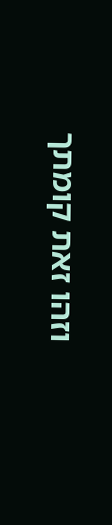וזהו זאת קומתך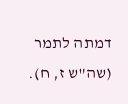דמתה לתמר (שה"ש ז, ח).